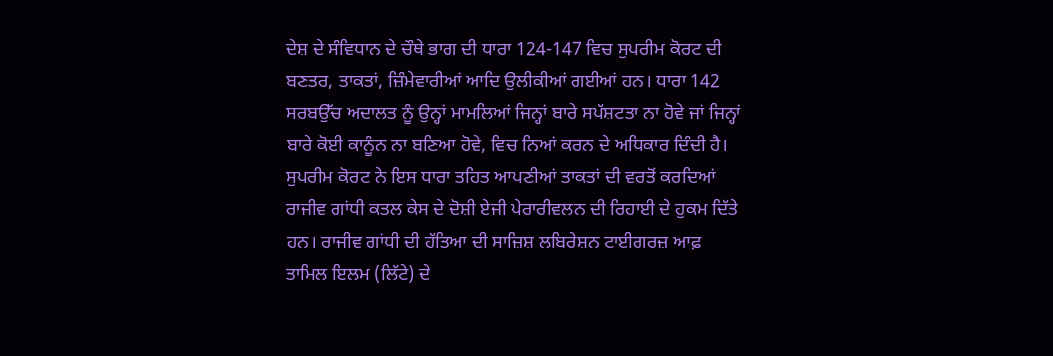ਦੇਸ਼ ਦੇ ਸੰਵਿਧਾਨ ਦੇ ਚੌਥੇ ਭਾਗ ਦੀ ਧਾਰਾ 124-147 ਵਿਚ ਸੁਪਰੀਮ ਕੋਰਟ ਦੀ ਬਣਤਰ, ਤਾਕਤਾਂ, ਜ਼ਿੰਮੇਵਾਰੀਆਂ ਆਦਿ ਉਲੀਕੀਆਂ ਗਈਆਂ ਹਨ। ਧਾਰਾ 142 ਸਰਬਉੱਚ ਅਦਾਲਤ ਨੂੰ ਉਨ੍ਹਾਂ ਮਾਮਲਿਆਂ ਜਿਨ੍ਹਾਂ ਬਾਰੇ ਸਪੱਸ਼ਟਤਾ ਨਾ ਹੋਵੇ ਜਾਂ ਜਿਨ੍ਹਾਂ ਬਾਰੇ ਕੋਈ ਕਾਨੂੰਨ ਨਾ ਬਣਿਆ ਹੋਵੇ, ਵਿਚ ਨਿਆਂ ਕਰਨ ਦੇ ਅਧਿਕਾਰ ਦਿੰਦੀ ਹੈ। ਸੁਪਰੀਮ ਕੋਰਟ ਨੇ ਇਸ ਧਾਰਾ ਤਹਿਤ ਆਪਣੀਆਂ ਤਾਕਤਾਂ ਦੀ ਵਰਤੋਂ ਕਰਦਿਆਂ ਰਾਜੀਵ ਗਾਂਧੀ ਕਤਲ ਕੇਸ ਦੇ ਦੋਸ਼ੀ ਏਜੀ ਪੇਰਾਰੀਵਲਨ ਦੀ ਰਿਹਾਈ ਦੇ ਹੁਕਮ ਦਿੱਤੇ ਹਨ। ਰਾਜੀਵ ਗਾਂਧੀ ਦੀ ਹੱਤਿਆ ਦੀ ਸਾਜ਼ਿਸ਼ ਲਬਿਰੇਸ਼ਨ ਟਾਈਗਰਜ਼ ਆਫ਼ ਤਾਮਿਲ ਇਲਮ (ਲਿੱਟੇ) ਦੇ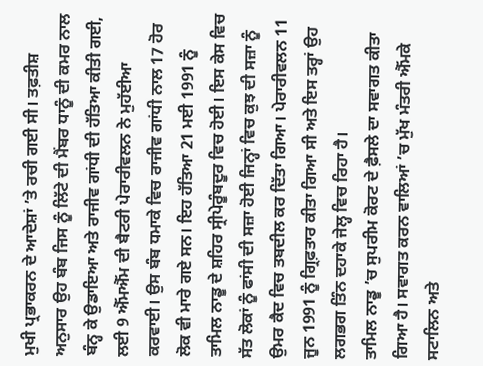ਮੁਖੀ ਪ੍ਰਭਾਕਰਨ ਦੇ ਆਦੇਸ਼ਾਂ ’ਤੇ ਰਚੀ ਗਈ ਸੀ। ਤਫ਼ਤੀਸ਼ ਅਨੁਸਾਰ ਉਹ ਬੰਬ ਜਿਸ ਨੂੰ ਲਿੱਟੇ ਦੀ ਮੈਂਬਰ ਧਾਨੂੰ ਦੀ ਕਮਰ ਨਾਲ ਬੰਨ੍ਹ ਕੇ ਉਡਾਇਆ ਅਤੇ ਰਾਜੀਵ ਗਾਂਧੀ ਦੀ ਹੱਤਿਆ ਕੀਤੀ ਗਈ, ਲਈ 9 ਐੱਮਐੱਮ ਦੀ ਬੈਟਰੀ ਪੇਰਾਰੀਵਲਨ ਨੇ ਮੁਹੱਈਆ ਕਰਵਾਈ। ਉਸ ਬੰਬ ਧਮਾਕੇ ਵਿਚ ਰਾਜੀਵ ਗਾਂਧੀ ਨਾਲ 17 ਹੋਰ ਲੋਕ ਵੀ ਮਾਰੇ ਗਏ ਸਨ। ਇਹ ਹੱਤਿਆ 21 ਮਈ 1991 ਨੂੰ ਤਾਮਿਲ ਨਾਡੂ ਦੇ ਸ਼ਹਿਰ ਸ੍ਰੀਪੇਰੂੰਬਦੂਰ ਵਿਚ ਹੋਈ। ਇਸ ਕੇਸ ਵਿਚ ਸੱਤ ਲੋਕਾਂ ਨੂੰ ਫਾਂਸੀ ਦੀ ਸਜ਼ਾ ਹੋਈ ਜਿਨ੍ਹਾਂ ਵਿਚ ਕੁਝ ਦੀ ਸਜ਼ਾ ਨੂੰ ਉਮਰ ਕੈਦ ਵਿਚ ਤਬਦੀਲ ਕਰ ਦਿੱਤਾ ਗਿਆ। ਪੇਰਾਰੀਵਲਨ 11 ਜੂਨ 1991 ਨੂੰ ਗ੍ਰਿਫ਼ਤਾਰ ਕੀਤਾ ਗਿਆ ਸੀ ਅਤੇ ਇਸ ਤਰ੍ਹਾਂ ਉਹ ਲਗਭਗ ਤਿੰਨ ਦਹਾਕੇ ਜੇਲ੍ਹ ਵਿਚ ਰਿਹਾ ਹੈ।
ਤਾਮਿਲ ਨਾਡੂ ’ਚ ਸੁਪਰੀਮ ਕੋਰਟ ਦੇ ਫ਼ੈਸਲੇ ਦਾ ਸਵਾਗਤ ਕੀਤਾ ਗਿਆ ਹੈ। ਸਵਾਗਤ ਕਰਨ ਵਾਲਿਆਂ ’ਚ ਮੁੱਖ ਮੰਤਰੀ ਐੱਮਕੇ ਸਟਾਲਿਨ ਅਤੇ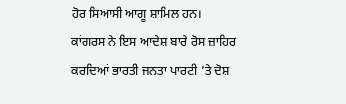ਹੋਰ ਸਿਆਸੀ ਆਗੂ ਸ਼ਾਮਿਲ ਹਨ। ਕਾਂਗਰਸ ਨੇ ਇਸ ਆਦੇਸ਼ ਬਾਰੇ ਰੋਸ ਜ਼ਾਹਿਰ ਕਰਦਿਆਂ ਭਾਰਤੀ ਜਨਤਾ ਪਾਰਟੀ ’ਤੇ ਦੋਸ਼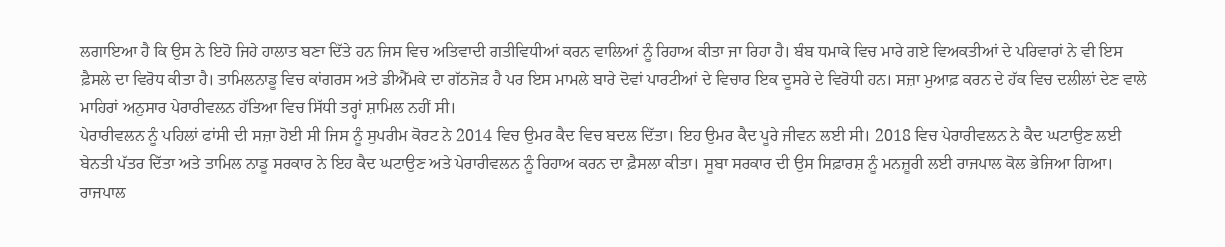ਲਗਾਇਆ ਹੈ ਕਿ ਉਸ ਨੇ ਇਹੋ ਜਿਹੇ ਹਾਲਾਤ ਬਣਾ ਦਿੱਤੇ ਹਨ ਜਿਸ ਵਿਚ ਅਤਿਵਾਦੀ ਗਤੀਵਿਧੀਆਂ ਕਰਨ ਵਾਲਿਆਂ ਨੂੰ ਰਿਹਾਅ ਕੀਤਾ ਜਾ ਰਿਹਾ ਹੈ। ਬੰਬ ਧਮਾਕੇ ਵਿਚ ਮਾਰੇ ਗਏ ਵਿਅਕਤੀਆਂ ਦੇ ਪਰਿਵਾਰਾਂ ਨੇ ਵੀ ਇਸ ਫ਼ੈਸਲੇ ਦਾ ਵਿਰੋਧ ਕੀਤਾ ਹੈ। ਤਾਮਿਲਨਾਡੂ ਵਿਚ ਕਾਂਗਰਸ ਅਤੇ ਡੀਐੱਮਕੇ ਦਾ ਗੱਠਜੋੜ ਹੈ ਪਰ ਇਸ ਮਾਮਲੇ ਬਾਰੇ ਦੋਵਾਂ ਪਾਰਟੀਆਂ ਦੇ ਵਿਚਾਰ ਇਕ ਦੂਸਰੇ ਦੇ ਵਿਰੋਧੀ ਹਨ। ਸਜ਼ਾ ਮੁਆਫ਼ ਕਰਨ ਦੇ ਹੱਕ ਵਿਚ ਦਲੀਲਾਂ ਦੇਣ ਵਾਲੇ ਮਾਹਿਰਾਂ ਅਨੁਸਾਰ ਪੇਰਾਰੀਵਲਨ ਹੱਤਿਆ ਵਿਚ ਸਿੱਧੀ ਤਰ੍ਹਾਂ ਸ਼ਾਮਿਲ ਨਹੀਂ ਸੀ।
ਪੇਰਾਰੀਵਲਨ ਨੂੰ ਪਹਿਲਾਂ ਫਾਂਸੀ ਦੀ ਸਜ਼ਾ ਹੋਈ ਸੀ ਜਿਸ ਨੂੰ ਸੁਪਰੀਮ ਕੋਰਟ ਨੇ 2014 ਵਿਚ ਉਮਰ ਕੈਦ ਵਿਚ ਬਦਲ ਦਿੱਤਾ। ਇਹ ਉਮਰ ਕੈਦ ਪੂਰੇ ਜੀਵਨ ਲਈ ਸੀ। 2018 ਵਿਚ ਪੇਰਾਰੀਵਲਨ ਨੇ ਕੈਦ ਘਟਾਉਣ ਲਈ ਬੇਨਤੀ ਪੱਤਰ ਦਿੱਤਾ ਅਤੇ ਤਾਮਿਲ ਨਾਡੂ ਸਰਕਾਰ ਨੇ ਇਹ ਕੈਦ ਘਟਾਉਣ ਅਤੇ ਪੇਰਾਰੀਵਲਨ ਨੂੰ ਰਿਹਾਅ ਕਰਨ ਦਾ ਫ਼ੈਸਲਾ ਕੀਤਾ। ਸੂਬਾ ਸਰਕਾਰ ਦੀ ਉਸ ਸਿਫ਼ਾਰਸ਼ ਨੂੰ ਮਨਜ਼ੂਰੀ ਲਈ ਰਾਜਪਾਲ ਕੋਲ ਭੇਜਿਆ ਗਿਆ। ਰਾਜਪਾਲ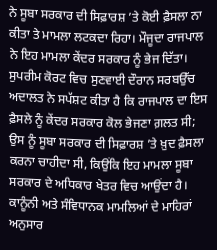ਨੇ ਸੂਬਾ ਸਰਕਾਰ ਦੀ ਸਿਫ਼ਾਰਸ਼ ’ਤੇ ਕੋਈ ਫ਼ੈਸਲਾ ਨਾ ਕੀਤਾ ਤੇ ਮਾਮਲਾ ਲਟਕਦਾ ਰਿਹਾ। ਮੌਜੂਦਾ ਰਾਜਪਾਲ ਨੇ ਇਹ ਮਾਮਲਾ ਕੇਂਦਰ ਸਰਕਾਰ ਨੂੰ ਭੇਜ ਦਿੱਤਾ। ਸੁਪਰੀਮ ਕੋਰਟ ਵਿਚ ਸੁਣਵਾਈ ਦੌਰਾਨ ਸਰਬਉੱਚ ਅਦਾਲਤ ਨੇ ਸਪੱਸ਼ਟ ਕੀਤਾ ਹੈ ਕਿ ਰਾਜਪਾਲ ਦਾ ਇਸ ਫ਼ੈਸਲੇ ਨੂੰ ਕੇਂਦਰ ਸਰਕਾਰ ਕੋਲ ਭੇਜਣਾ ਗ਼ਲਤ ਸੀ; ਉਸ ਨੂੰ ਸੂਬਾ ਸਰਕਾਰ ਦੀ ਸਿਫ਼ਾਰਸ਼ ’ਤੇ ਖ਼ੁਦ ਫ਼ੈਸਲਾ ਕਰਨਾ ਚਾਹੀਦਾ ਸੀ, ਕਿਉਂਕਿ ਇਹ ਮਾਮਲਾ ਸੂਬਾ ਸਰਕਾਰ ਦੇ ਅਧਿਕਾਰ ਖੇਤਰ ਵਿਚ ਆਉਂਦਾ ਹੈ। ਕਾਨੂੰਨੀ ਅਤੇ ਸੰਵਿਧਾਨਕ ਮਾਮਲਿਆਂ ਦੇ ਮਾਹਿਰਾਂ ਅਨੁਸਾਰ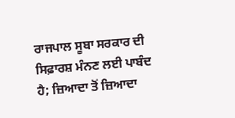ਰਾਜਪਾਲ ਸੂਬਾ ਸਰਕਾਰ ਦੀ ਸਿਫ਼ਾਰਸ਼ ਮੰਨਣ ਲਈ ਪਾਬੰਦ ਹੈ; ਜ਼ਿਆਦਾ ਤੋਂ ਜ਼ਿਆਦਾ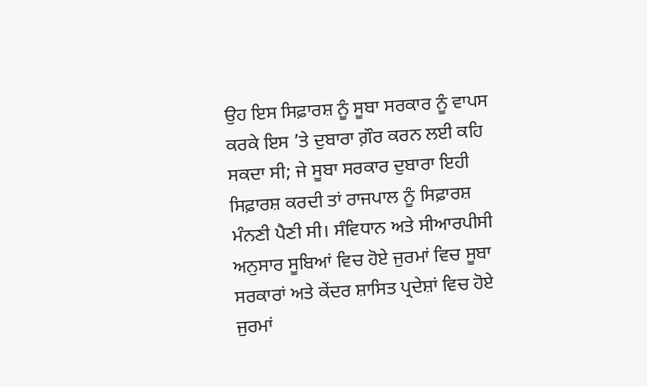ਉਹ ਇਸ ਸਿਫ਼ਾਰਸ਼ ਨੂੰ ਸੂਬਾ ਸਰਕਾਰ ਨੂੰ ਵਾਪਸ ਕਰਕੇ ਇਸ ’ਤੇ ਦੁਬਾਰਾ ਗ਼ੌਰ ਕਰਨ ਲਈ ਕਹਿ ਸਕਦਾ ਸੀ; ਜੇ ਸੂਬਾ ਸਰਕਾਰ ਦੁਬਾਰਾ ਇਹੀ ਸਿਫ਼ਾਰਸ਼ ਕਰਦੀ ਤਾਂ ਰਾਜਪਾਲ ਨੂੰ ਸਿਫ਼ਾਰਸ਼ ਮੰਨਣੀ ਪੈਣੀ ਸੀ। ਸੰਵਿਧਾਨ ਅਤੇ ਸੀਆਰਪੀਸੀ ਅਨੁਸਾਰ ਸੂਬਿਆਂ ਵਿਚ ਹੋਏ ਜੁਰਮਾਂ ਵਿਚ ਸੂਬਾ ਸਰਕਾਰਾਂ ਅਤੇ ਕੇਂਦਰ ਸ਼ਾਸਿਤ ਪ੍ਰਦੇਸ਼ਾਂ ਵਿਚ ਹੋਏ ਜੁਰਮਾਂ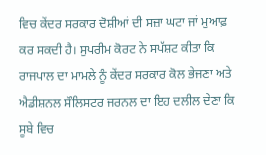ਵਿਚ ਕੇਂਦਰ ਸਰਕਾਰ ਦੋਸ਼ੀਆਂ ਦੀ ਸਜ਼ਾ ਘਟਾ ਜਾਂ ਮੁਆਫ਼ ਕਰ ਸਕਦੀ ਹੈ। ਸੁਪਰੀਮ ਕੋਰਟ ਨੇ ਸਪੱਸ਼ਟ ਕੀਤਾ ਕਿ ਰਾਜਪਾਲ ਦਾ ਮਾਮਲੇ ਨੂੰ ਕੇਂਦਰ ਸਰਕਾਰ ਕੋਲ ਭੇਜਣਾ ਅਤੇ ਐਡੀਸ਼ਨਲ ਸੌਲਿਸਟਰ ਜਰਨਲ ਦਾ ਇਹ ਦਲੀਲ ਦੇਣਾ ਕਿ ਸੂਬੇ ਵਿਚ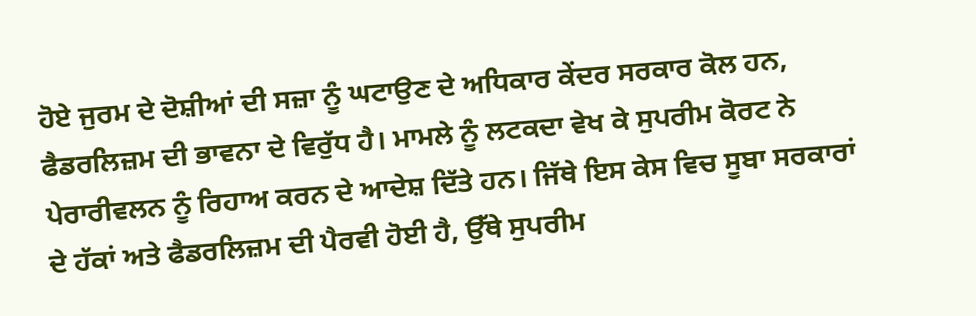ਹੋਏ ਜੁਰਮ ਦੇ ਦੋਸ਼ੀਆਂ ਦੀ ਸਜ਼ਾ ਨੂੰ ਘਟਾਉਣ ਦੇ ਅਧਿਕਾਰ ਕੇਂਦਰ ਸਰਕਾਰ ਕੋਲ ਹਨ, ਫੈਡਰਲਿਜ਼ਮ ਦੀ ਭਾਵਨਾ ਦੇ ਵਿਰੁੱਧ ਹੈ। ਮਾਮਲੇ ਨੂੰ ਲਟਕਦਾ ਵੇਖ ਕੇ ਸੁਪਰੀਮ ਕੋਰਟ ਨੇ ਪੇਰਾਰੀਵਲਨ ਨੂੰ ਰਿਹਾਅ ਕਰਨ ਦੇ ਆਦੇਸ਼ ਦਿੱਤੇ ਹਨ। ਜਿੱਥੇ ਇਸ ਕੇਸ ਵਿਚ ਸੂਬਾ ਸਰਕਾਰਾਂ ਦੇ ਹੱਕਾਂ ਅਤੇ ਫੈਡਰਲਿਜ਼ਮ ਦੀ ਪੈਰਵੀ ਹੋਈ ਹੈ, ਉੱਥੇ ਸੁਪਰੀਮ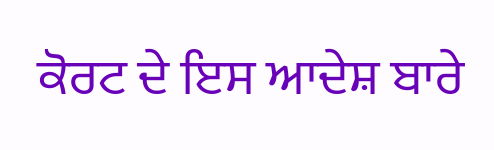ਕੋਰਟ ਦੇ ਇਸ ਆਦੇਸ਼ ਬਾਰੇ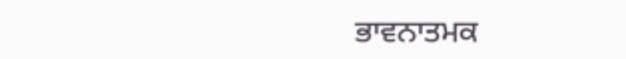ਭਾਵਨਾਤਮਕ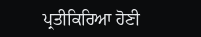ਪ੍ਰਤੀਕਿਰਿਆ ਹੋਣੀ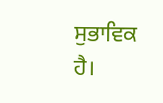ਸੁਭਾਵਿਕ ਹੈ।